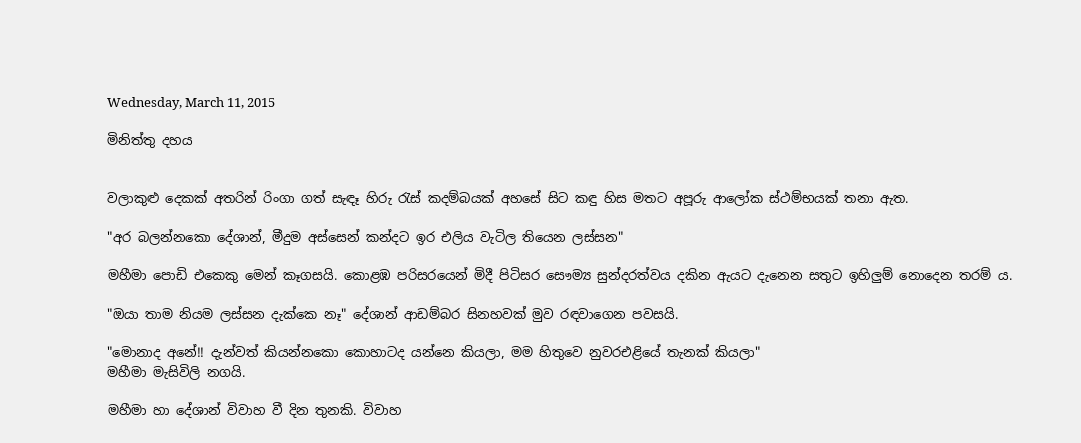Wednesday, March 11, 2015

මිනිත්තු දහය


වලාකුළු දෙකක් අතරින් රිංගා ගත් සැඳෑ හිරු රැස් කදම්බයක් අහසේ සිට කඳු හිස මතට අපූරු ආලෝක ස්ථම්භයක් තනා ඇත.

"අර බලන්නකො දේශාන්, මීදුම අස්සෙන් කන්දට ඉර එලිය වැටිල තියෙන ලස්සන"

මහීමා පොඩි එකෙකු මෙන් කෑගසයි. කොළඹ පරිසරයෙන් මිදී පිටිසර සෞම්‍ය සුන්දරත්වය දකින ඇයට දැනෙන සතුට ඉහිලුම් නොදෙන තරම්‍ ය.

"ඔයා තාම නියම ලස්සන දැක්කෙ නෑ" දේශාන් ආඩම්බර සිනහවක් මුව රඳවාගෙන පවසයි.

"මොනාද අනේ!! දැන්වත් කියන්නකො කොහාටද යන්නෙ කියලා, මම හිතුවෙ නුවරඑළියේ තැනක් කියලා"
මහීමා මැසිවිලි නගයි.

මහීමා හා දේශාන් විවාහ වී දින තුනකි. විවාහ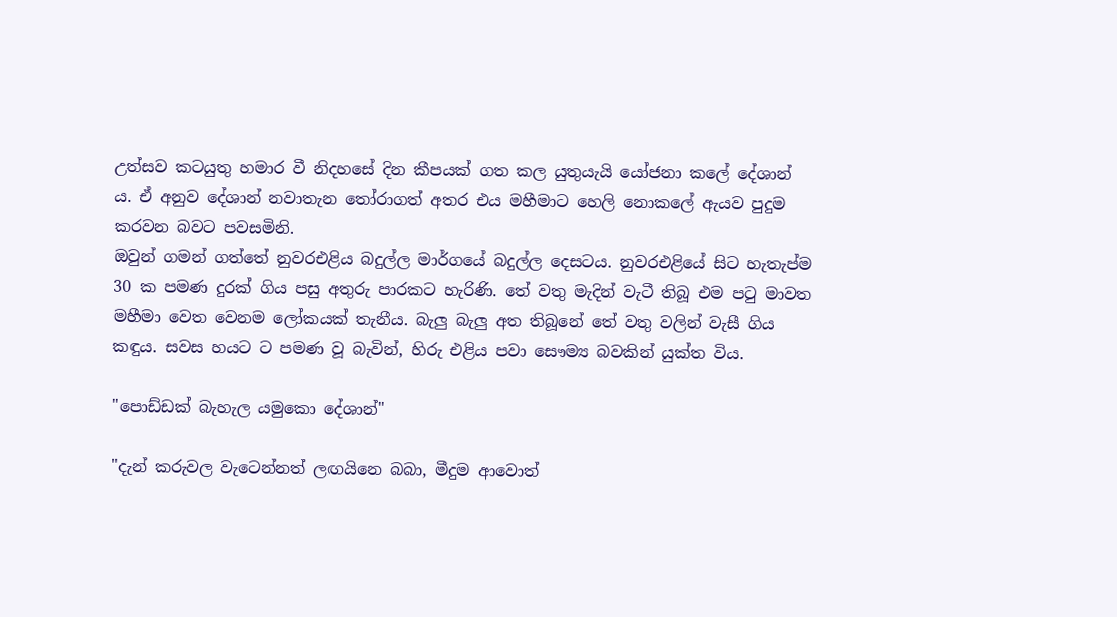උත්සව කටයුතු හමාර වී නිදහසේ දින කීපයක් ගත කල යුතුයැයි යෝජනා කලේ දේශාන්‍ ය. ඒ අනුව දේශාන් නවාතැන තෝරාගත් අතර එය මහීමාට හෙලි නොකලේ ඇයව පුදුම කරවන බවට පවසමිනි.
ඔවුන් ගමන් ගත්තේ නුවරඑළිය බදුල්ල මාර්ගයේ බදුල්ල දෙසටය. නුවරඑළියේ සිට හැතැප්ම 30 ක පමණ දුරක් ගිය පසු අතුරු පාරකට හැරිණි. තේ වතු මැදින් වැටී තිබූ එම පටු මාවත මහීමා වෙත වෙනම ලෝකයක් තැනීය. බැලු බැලු අත තිබූනේ තේ වතු වලින් වැසී ගිය කඳුය. සවස හයට ට පමණ වූ බැවින්, හිරු එළිය පවා සෞම්‍ය බවකින් යුක්ත විය.

"පොඩ්ඩක් බැහැල යමුකො දේශාන්"

"දැන් කරුවල වැටෙන්නත් ලඟයිනෙ බබා, මීදුම ආවොත්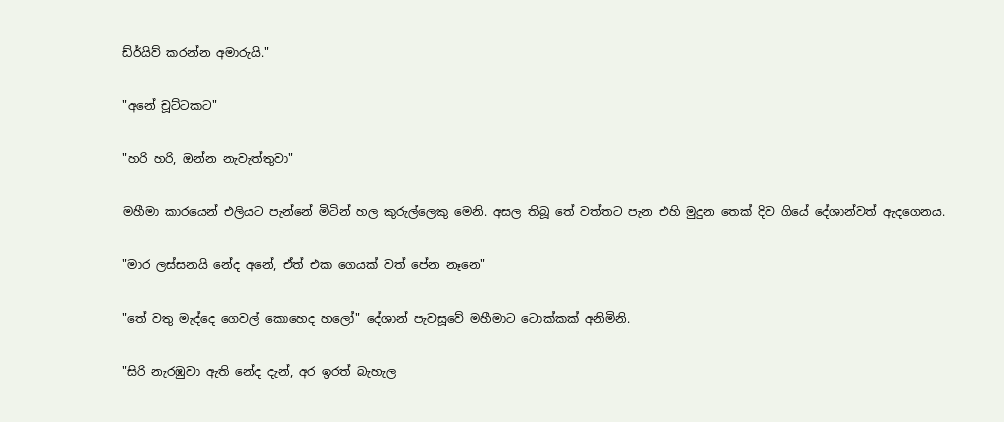ඩ්ර්යිව් කරන්න අමාරුයි."

"අනේ චූට්ටකට"

"හරි හරි, ඔන්න නැවැත්තුවා"

මහීමා කාරයෙන් එලියට පැන්නේ මිටින් හල කුරුල්ලෙකු මෙනි. අසල තිබූ තේ වත්තට පැන එහි මුදුන තෙක් දිව ගියේ දේශාන්වත් ඇදගෙනය.

"මාර ලස්සනයි නේද අනේ, ඒත් එක ගෙයක් වත් පේන නෑනෙ"

"තේ වතු මැද්දෙ ගෙවල් කොහෙද හලෝ" දේශාන් පැවසූවේ මහීමාට ටොක්කක් අනිමිනි.

"සිරි නැරඹුවා ඇති නේද දැන්, අර ඉරත් බැහැල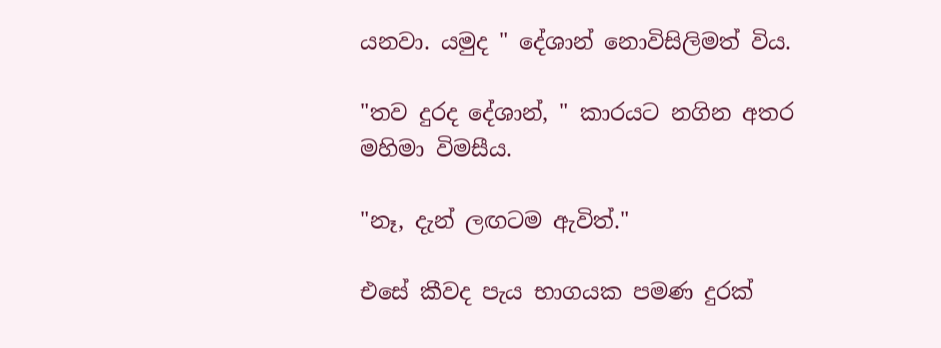යනවා. යමුද " දේශාන් නොවිසිලිමත්‍ විය.

"තව දුරද දේශාන්, " කාරයට නගින අතර මහිමා විමසීය.

"නෑ, දැන් ලඟටම ඇවිත්."

එසේ කීවද පැය භාගයක පමණ දුරක්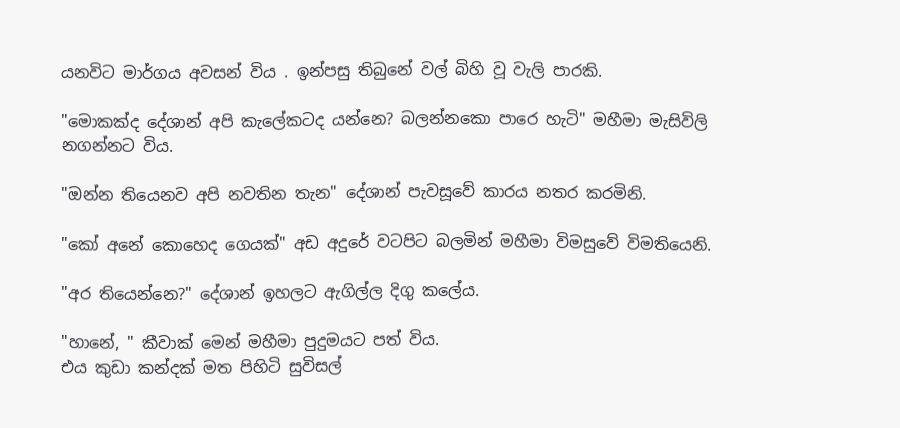යනවිට මාර්ගය අවසන් විය . ඉන්පසු තිබුනේ වල් බිහි වූ වැලි පාරකි.

"මොකක්ද දේශාන් අපි කැලේකටද යන්නෙ? බලන්නකො පාරෙ හැටි" මහීමා මැසිවිලි නගන්නට විය.

"ඔන්න තියෙනව අපි නවතින තැන" දේශාන් පැවසූවේ කාරය නතර කරමිනි.

"කෝ අනේ කොහෙද ගෙයක්" අඩ අදුරේ වටපිට බලමින් මහීමා විමසුවේ විමතියෙනි.

"අර තියෙන්නෙ?" දේශාන් ඉහලට ඇගිල්ල දිගු කලේය.

"හානේ, " කීවාක් මෙන් මහීමා පුදුමයට පත් විය.
එය කුඩා කන්දක් මත පිහිටි සුවිසල්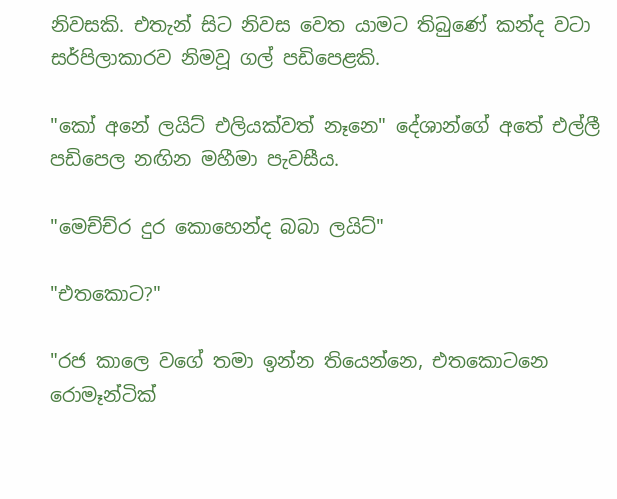නිවසකි. එතැන් සිට නිවස වෙත යාමට තිබුණේ කන්ද වටා සර්පිලාකාරව නිමවූ ගල් පඩිපෙළකි.

"කෝ අනේ ලයිට් එලියක්වත් නෑනෙ" දේශාන්ගේ අතේ එල්ලී පඩිපෙල නඟින මහීමා පැවසීය.

"මෙච්ච්ර දුර කොහෙන්ද බබා ලයිට්"

"එතකොට?"

"රජ කාලෙ වගේ තමා ඉන්න තියෙන්නෙ, එතකොටනෙ රොමෑන්ටික්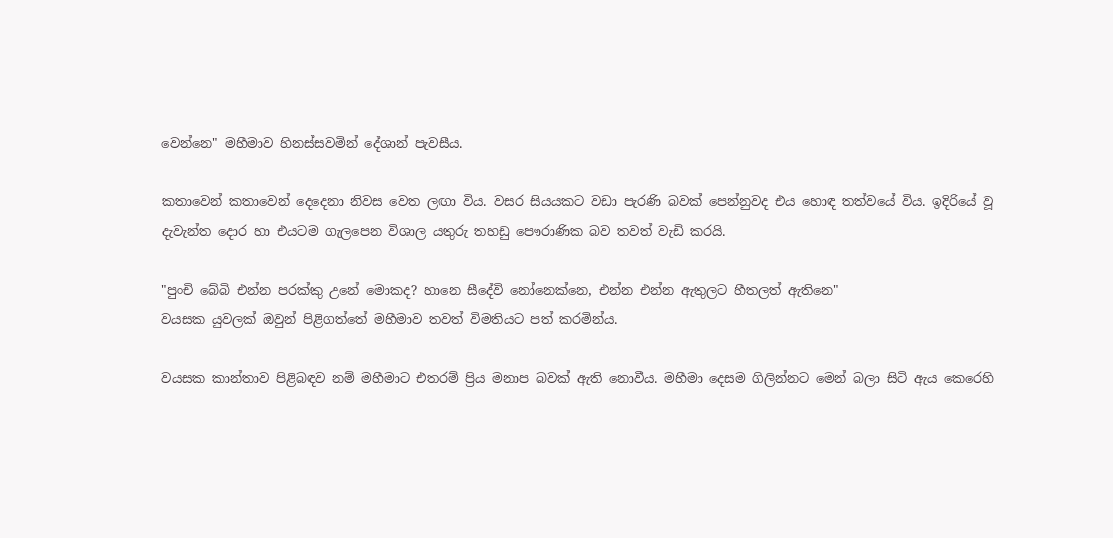වෙන්නෙ" මහීමාව හිනස්සවමින් දේශාන් පැවසීය.

කතාවෙන් කතාවෙන් දෙදෙනා නිවස වෙත ලඟා විය. වසර සියයකට වඩා පැරණි බවක් පෙන්නුවද එය හොඳ තත්වයේ විය. ඉදිරියේ වූ දැවැන්ත දොර හා එයටම ගැලපෙන විශාල යතුරු තහඩු පෞරාණික බව තවත් වැඩි කරයි.

"පුංචි බේබි එන්න පරක්කු උනේ මොකද? හානෙ සීදේවි නෝනෙක්නෙ, එන්න එන්න ඇතුලට හීතලත් ඇතිනෙ"
වයසක යුවලක් ඔවුන් පිළිගත්තේ මහීමාව තවත් විමතියට පත් කරමින්ය.

වයසක කාන්තාව පිළිබඳව නම් මහීමාට එතරම් ප්‍රිය මනාප බවක් ඇති නොවීය. මහීමා දෙසම ගිලින්නට මෙන් බලා සිටි ඇය කෙරෙහි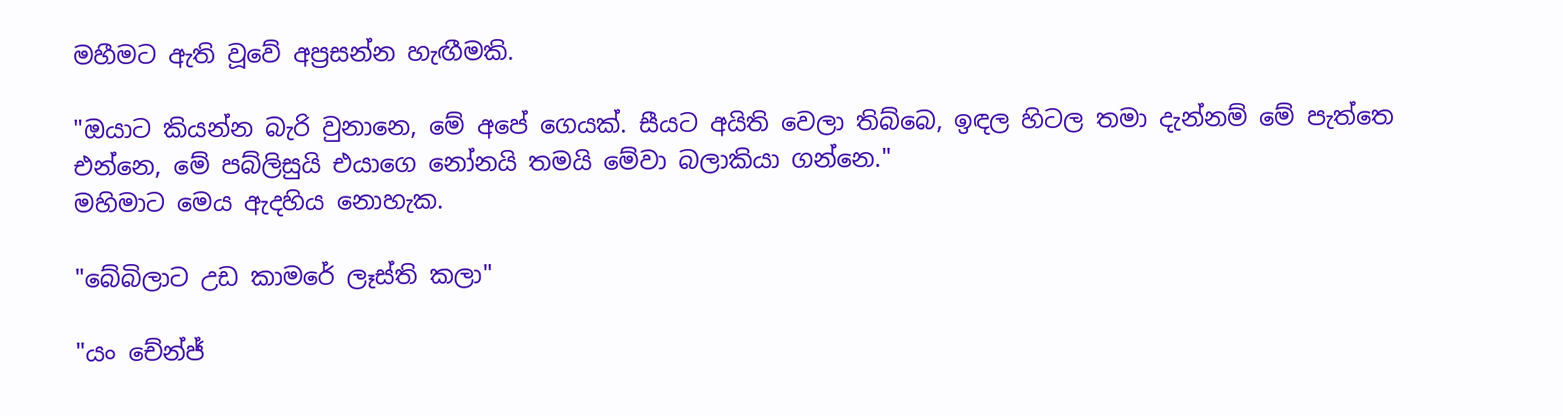මහීමට ඇති වූවේ අප්‍රසන්න හැඟීමකි.

"ඔයාට කියන්න බැරි වුනානෙ, මේ අපේ ගෙයක්. සීයට අයිති වෙලා තිබ්බෙ, ඉඳල හිටල තමා දැන්නම් මේ පැත්තෙ එන්නෙ, මේ පබ්ලිසුයි එයාගෙ නෝනයි තමයි මේවා බලාකියා ගන්නෙ."
මහිමාට මෙය ඇදහිය නොහැක.

"බේබිලාට උඩ කාමරේ ලෑස්ති කලා"

"යං චේන්ජ්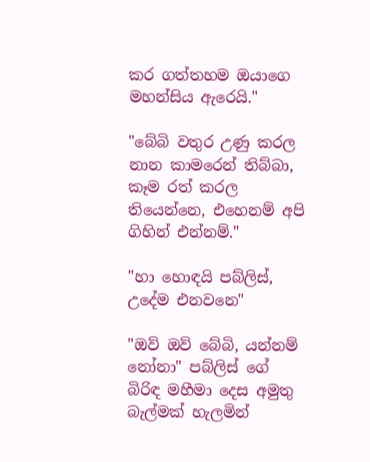කර ගත්තහම ඔයාගෙ මහන්සිය ඇරෙයි."

"බේබි වතුර උණු කරල නාන කාමරෙන් තිබ්බා, කෑම රත් කරල තියෙන්නෙ, එහෙනම් අපි ගිහින් එන්නම්."

"හා හොඳයි පබ්ලිස්, උදේම එනවනෙ"

"ඔව් ඔව් බේබි, යන්නම් නෝනා" පබ්ලිස් ගේ බිරිඳ මහීමා දෙස අමුතු බැල්මක් හැලමින්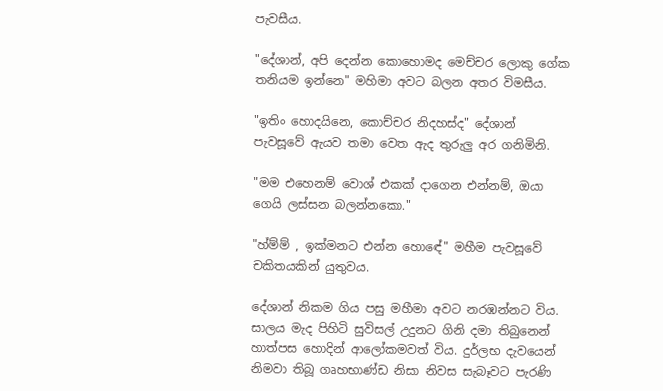පැවසීය.

"දේශාන්, අපි දෙන්න කොහොමද මෙච්චර ලොකු ගේක තනියම ඉන්නෙ" මහිමා අවට බලන අතර විමසීය.

"ඉතිං හොදයිනෙ, කොච්චර නිදහස්ද" දේශාන් පැවසූවේ ඇයව තමා වෙත ඇද තුරුලු අර ගනිමිනි.

"මම එහෙනම් වොශ් එකක් දාගෙන එන්නම්, ඔයා ගෙයි ලස්සන බලන්නකො."

"හ්ම්ම් , ඉක්මනට එන්න හොඳේ" මහීම පැවසූවේ චකිතයකින් යුතුවය.

දේශාන් නිකම ගිය පසු මහීමා අවට නරඹන්නට විය. සාලය මැද පිහිටි සුවිසල් උදුනට ගිනි දමා තිබුනෙන් හාත්පස හොදින් ආලෝකමවත් විය. දුර්ලභ දැවයෙන් නිමවා තිබූ ගෘහභාණ්ඩ නිසා නිවස සැබෑවට පැරණි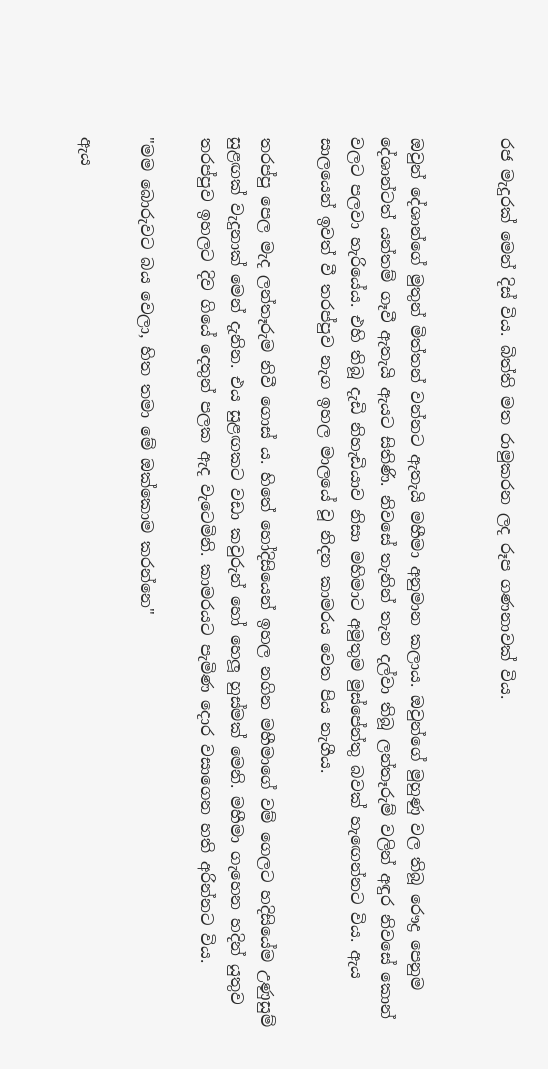රජ මැදුරක් මෙන් දිස් විය. බිත්ති මත රාමුකරන ලද රූප ගණනාවක් විය.


ඔවුන් දේශාන්ගේ මුතුන් මිත්තන් වන්නට ඇතැයි මහීමා අනුමාන කලාය. ඔවුන්ගේ මුහුණු වල තිබූ රෞද්‍ර පෙනුම දේශාන්ටත් යන්තම් ගෑවී ඇතැයි ඇයට සිතිණි. නිවසේ තැනින් තැන දල්වා තිබූ ලන්තෑරුම් වලින් අඳුර නිවසේ කොන් වලට පලවා හැරියේය. එහි තිබූ දැඩි නිහැඩියාව නිසා මහිමාට අමුතුම මුස්පේන්තු බවක් හැඟෙන්නට විය. ඇය සාලයෙන් ඉවත් වී තරප්පුව නැග ඉහල මාලයේ වූ නිදන කාමරය වෙත පිය නැගීය.

තරප්පු පෙල මැද ලන්තෑරුම නිවී ගොස්‍ ය. හිතේ හෝදිසියෙන් ඉහල නගින මහීමාගේ වම් ගෙලට හදිසියේම උණුසුම් සුළඟක් වැදුනාක් මෙන් දැනින. එය සුළඟකට වඩා කවුරුන් හෝ හෙලූ හුස්මක් මෙනි. මහීමා ගැහෙන හදින් යුතුව තරප්පුව ඉහලට දිව ගියේ දෙතුන් පලක ඇද වැටෙමිනි. කාමරයට පැමිණ දොර වසාගෙන හති අරින්නට විය.

"මම බොරුවට බය වෙලා, හිත තමා මේ ඔක්කොම කරන්නෙ"

ඇය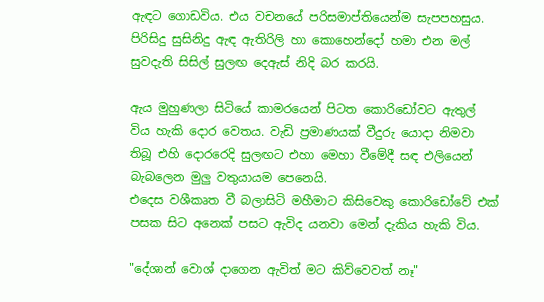ඇඳට ගොඩවිය. එය වචනයේ පරිසමාප්තියෙන්ම සැපපහසුය. පිරිසිදු සුසිනිදු ඇඳ ඇතිරිලි හා කොහෙන්දෝ හමා එන මල් සුවදැති සිසිල් සුලඟ දෙඇස් නිදි බර කරයි.

ඇය මුහුණලා සිටියේ කාමරයෙන් පිටත කොරිඩෝවට ඇතුල් විය හැකි දොර වෙතය. වැඩි ප්‍රමාණයක් වීදුරු යොදා නිමවා තිබූ එහි දොරරෙදි සුලඟට එහා මෙහා වීමේදී සඳ එලියෙන් බැබලෙන මුලු වතුයායම පෙනෙයි.
එදෙස වශීකෘත වී බලාසිටි මහීමාට කිසිවෙකු කොරිඩෝවේ එක් පසක සිට අනෙක් පසට ඇවිද යනවා මෙන් දැකිය හැකි විය.

"දේශාන් වොශ් දාගෙන ඇවිත් මට කිව්වෙවත් නෑ"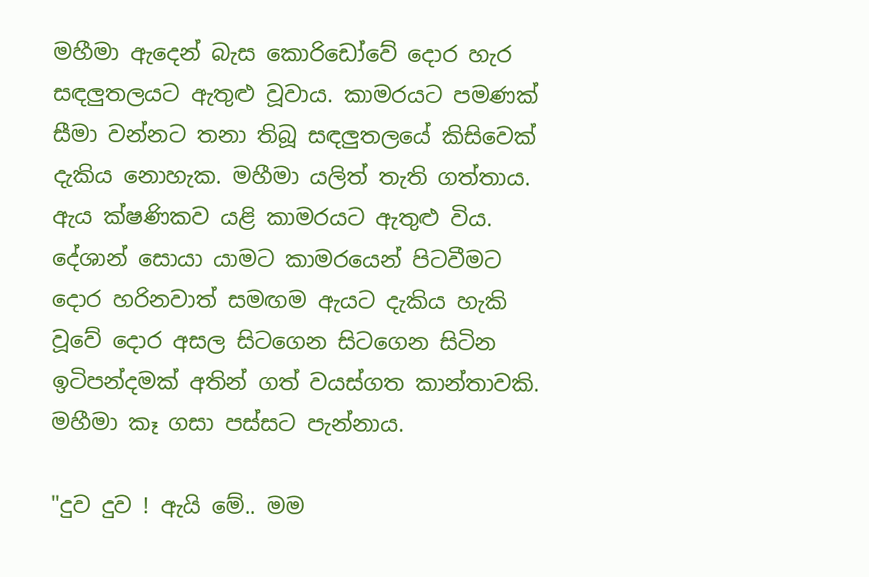මහීමා ඇදෙන් බැස කොරිඩෝවේ දොර හැර සඳලුතලයට ඇතුළු වූවාය. කාමරයට පමණක් සීමා වන්නට තනා තිබූ සඳලුතලයේ කිසිවෙක් දැකිය නොහැක. මහීමා යලිත් තැති ගත්තාය.
ඇය ක්ෂණිකව යළි කාමරයට ඇතුළු විය. දේශාන් සොයා යාමට කාමරයෙන් පිටවීමට දොර හරිනවාත් සමඟම ඇයට දැකිය හැකි වූවේ දොර අසල සිටගෙන සිටගෙන සිටින ඉටිපන්දමක් අතින් ගත් වයස්ගත කාන්තාවකි. මහීමා කෑ ගසා පස්සට පැන්නාය.

"දුව දුව ! ඇයි මේ.. මම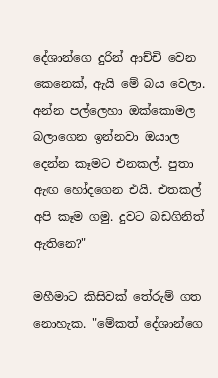දේශාන්ගෙ දුරින් ආච්චි වෙන කෙනෙක්, ඇයි මේ බය වෙලා. අන්න පල්ලෙහා ඔක්කොමල බලාගෙන ඉන්නවා ඔයාල දෙන්න කෑමට එනකල්. පුතා ඇඟ හෝදගෙන එයි. එතකල් අපි කෑම ගමු. දුවට බඩගිනිත් ඇතිනෙ?"

මහීමාට කිසිවක් තේරුම් ගත නොහැක. "මේකත් දේශාන්ගෙ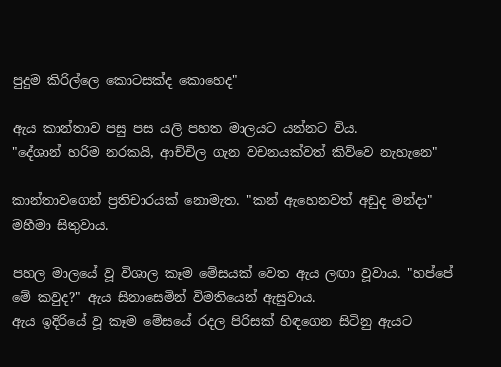පුදුම කිරිල්ලෙ කොටසක්ද කොහෙද"

ඇය කාන්තාව පසු පස යලි පහත මාලයට යන්නට විය.
"දේශාන් හරිම නරකයි, ආච්චිල ගැන වචනයක්වත් කිව්වෙ නැහැනෙ"

කාන්තාවගෙන් ප්‍රතිචාරයක් නොමැත. "කන් ඇහෙනවත් අඩුද මන්දා" මහීමා සිතුවාය.

පහල මාලයේ වූ විශාල කෑම මේසයක් වෙත ඇය ලඟා වූවාය. "හප්පේ මේ කවුද?" ඇය සිනාසෙමින් විමතියෙන් ඇසුවාය.
ඇය ඉදිරියේ වූ කෑම මේසයේ රදල පිරිසක් හිඳගෙන සිටිනු ඇයට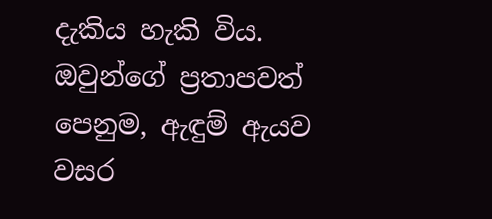දැකිය හැකි විය. ඔවුන්ගේ ප්‍රතාපවත් පෙනුම, ඇඳුම් ඇයව වසර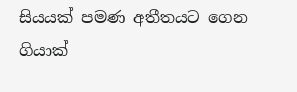සියයක් පමණ අතීතයට ගෙන ගියාක්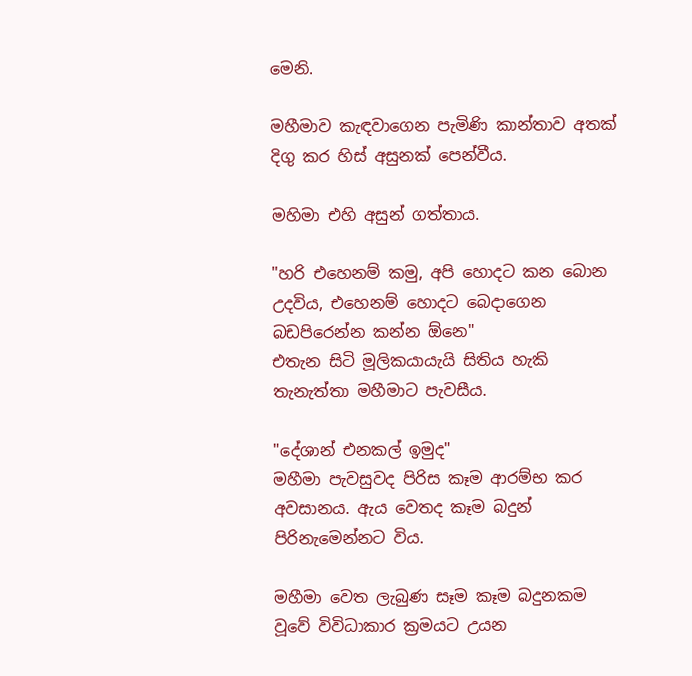මෙනි.

මහීමාව කැඳවාගෙන පැමිණි කාන්තාව අතක් දිගු කර හිස් අසුනක් පෙන්වීය.

මහිමා එහි අසුන් ගත්තාය.

"හරි එහෙනම් කමු, අපි හොදට කන බොන උදවිය, එහෙනම් හොදට බෙදාගෙන බඩපිරෙන්න කන්න ඕනෙ"
එතැන සිටි මූලිකයායැයි සිතිය හැකි තැනැත්තා මහීමාට පැවසීය.

"දේශාන් එනකල් ඉමුද"
මහීමා පැවසුවද පිරිස කෑම ආරම්භ කර අවසානය. ඇය වෙතද කෑම බදුන් පිරිනැමෙන්නට විය.

මහීමා වෙත ලැබුණ සෑම කෑම බදුනකම වූවේ විවිධාකාර ක්‍රමයට උයන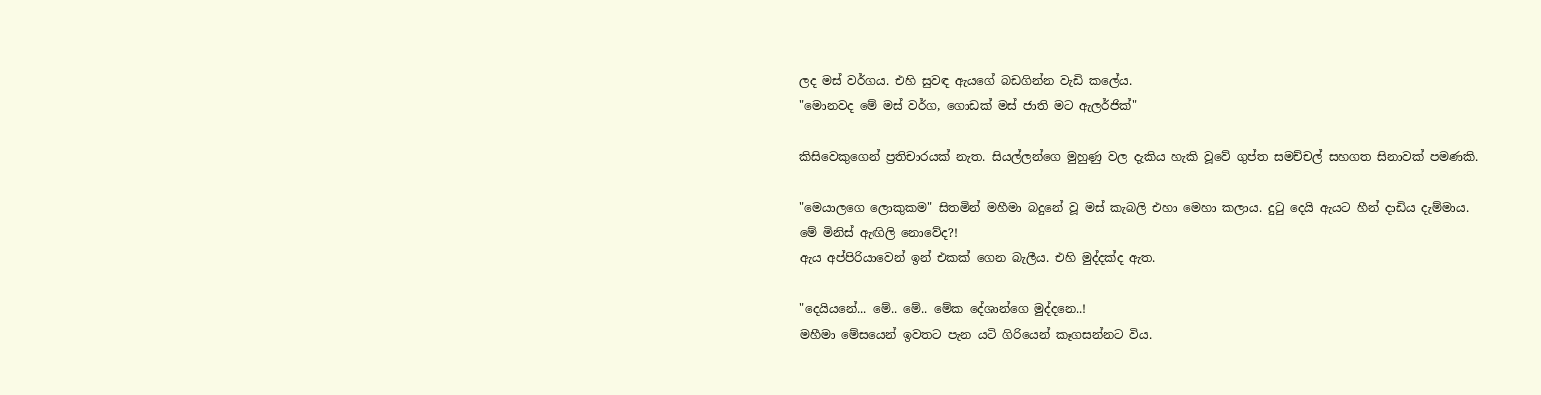ලද මස් වර්ගය. එහි සුවඳ ඇයගේ බඩගින්න වැඩි කලේය.
"මොනවද මේ මස් වර්ග, ගොඩක් මස් ජාති මට ඇලර්ජික්"

කිසිවෙකුගෙන් ප්‍රතිචාරයක් නැත. සියල්ලන්ගෙ මුහුණු වල දැකිය හැකි වූවේ ගුප්ත සමච්චල් සහගත සිනාවක් පමණකි.

"මෙයාලගෙ ලොකුකම" සිතමින් මහීමා බදුනේ වූ මස් කැබලි එහා මෙහා කලාය. දුටු දෙයි ඇයට හීන් දාඩිය දැම්මාය.
මේ මිනිස් ඇඟිලි නොවේද?!
ඇය අප්පිරියාවෙන් ඉන් එකක් ගෙන බැලීය. එහි මුද්දක්ද ඇත.

"දෙයියනේ... මේ.. මේ.. මේක දේශාන්ගෙ මුද්දනෙ..!
මහීමා මේසයෙන් ඉවතට පැන යටි ගිරියෙන් කෑගසන්නට විය.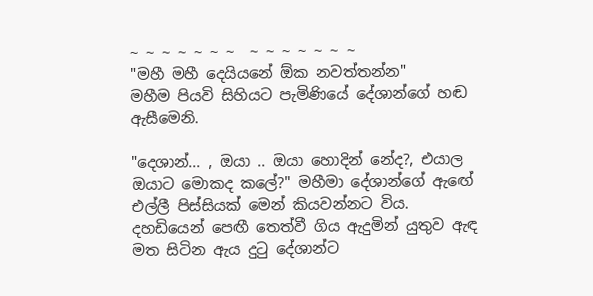~ ~ ~ ~ ~ ~ ~  ~ ~ ~ ~ ~ ~ ~
"මහී මහී දෙයියනේ ඕක නවත්තන්න"
මහීම පියවි සිහියට පැමිණියේ දේශාන්ගේ හඬ ඇසීමෙනි.

"දෙශාන්... , ඔයා .. ඔයා හොදින් නේද?, එයාල ඔයාට මොකද කලේ?" මහීමා දේශාන්ගේ ඇඟේ එල්ලී පිස්සියක් මෙන් කියවන්නට විය. දහඩියෙන් පෙඟී තෙත්වී ගිය ඇදුමින් යුතුව ඇඳ මත සිටින ඇය දුටු දේශාන්ට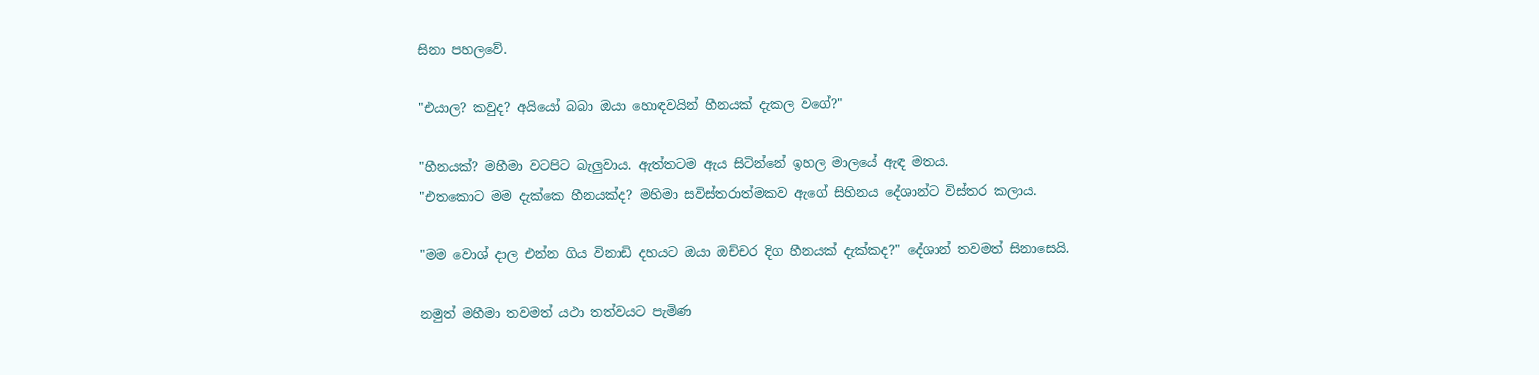සිනා පහලවේ.

"එයාල? කවුද? අයියෝ බබා ඔයා හොඳවයින් හීනයක් දැකල වගේ?"

"හීනයක්? මහීමා වටපිට බැලුවාය. ඇත්තටම ඇය සිටින්නේ ඉහල මාලයේ ඇඳ මතය.
"එතකොට මම දැක්කෙ හීනයක්ද? මහිමා සවිස්තරාත්මකව ඇගේ සිහිනය දේශාන්ට විස්තර කලාය.

"මම වොශ් දාල එන්න ගිය විනාඩි දහයට ඔයා ඔච්චර දිග හීනයක් දැක්කද?" දේශාන් තවමත් සිනාසෙයි.

නමුත් මහීමා තවමත් යථා තත්වයට පැමිණ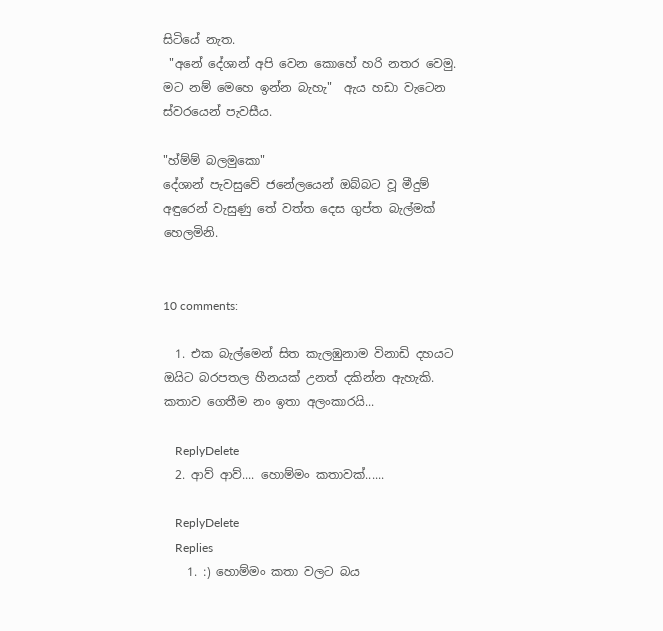සිටියේ නැත.
 "අනේ දේශාන් අපි වෙන කොහේ හරි නතර වෙමු. මට නම් මෙහෙ ඉන්න බැහැ"  ඇය හඩා වැටෙන ස්වරයෙන් පැවසීය.

"හ්ම්ම් බලමුකො"
දේශාන් පැවසුවේ ජනේලයෙන් ඔබ්බට වූ මීදුම් අඳුරෙන් වැසුණු තේ වත්ත දෙස ගුප්ත බැල්මක් හෙලමිනි.


10 comments:

  1. එක බැල්මෙන් සිත කැලඹුනාම විනාඩි දහයට ඔයිට බරපතල හීනයක් උනත් දකින්න ඇහැකි. කතාව ගෙතීම නං ඉතා අලංකාරයි...

    ReplyDelete
  2. ආව් ආව්.... හොම්මං කතාවක්......

    ReplyDelete
    Replies
    1. :) හොම්මං කතා වලට බය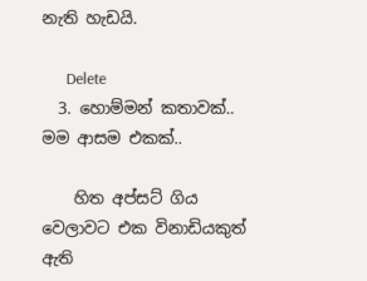නැති හැඩයි.

      Delete
  3. හොම්මන් කතාවක්.. මම ආසම එකක්..

    හිත අප්සට් ගිය වෙලාවට එක විනාඩියකුත් ඇති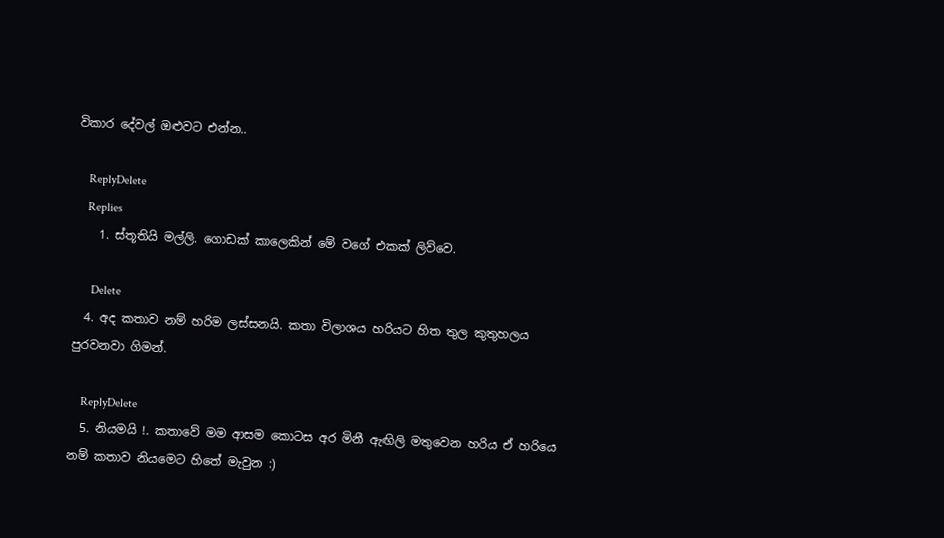විකාර දේවල් ඔළුවට එන්න..

    ReplyDelete
    Replies
    1. ස්තූතියි මල්ලි. ගොඩක් කාලෙකින් මේ වගේ එකක් ලිව්වෙ.

      Delete
  4. අද කතාව නම් හරිම ලස්සනයි. කතා විලාශය හරියට හිත තුල කුතුහලය පුරවනවා ගිමන්.

    ReplyDelete
  5. නියමයි !. කතාවේ මම ආසම කොටස අර මිනී ඇඟිලි මතුවෙන හරිය ඒ හරියෙ නම් කතාව නියමෙට හිතේ මැවුන :)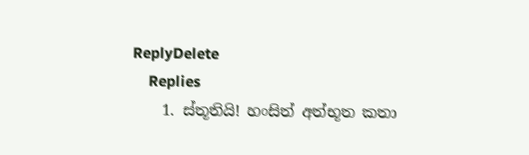ReplyDelete
    Replies
    1. ස්තූතියි! හංසිත් අත්භූත කතා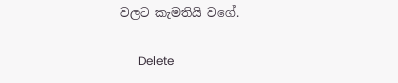වලට කැමතියි වගේ.

      Delete